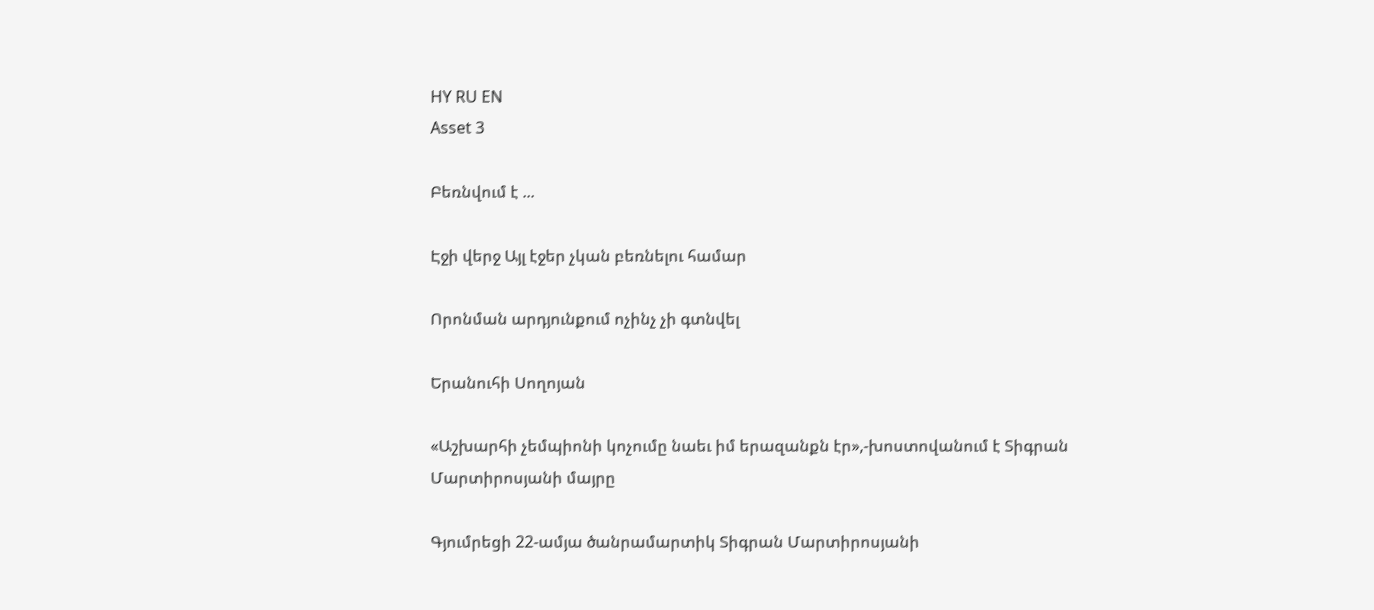HY RU EN
Asset 3

Բեռնվում է ...

Էջի վերջ Այլ էջեր չկան բեռնելու համար

Որոնման արդյունքում ոչինչ չի գտնվել

Երանուհի Սողոյան

«Աշխարհի չեմպիոնի կոչումը նաեւ իմ երազանքն էր»,-խոստովանում է Տիգրան Մարտիրոսյանի մայրը

Գյումրեցի 22-ամյա ծանրամարտիկ Տիգրան Մարտիրոսյանի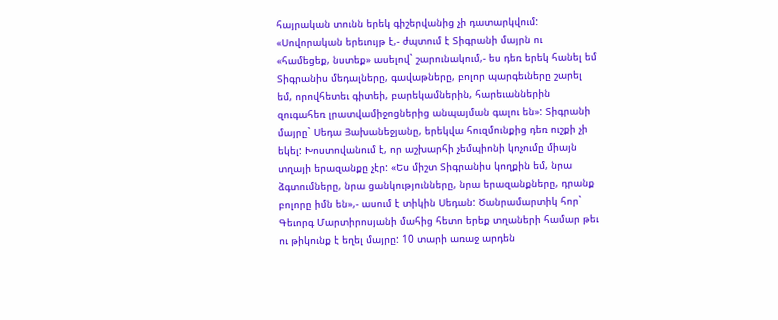հայրական տունն երեկ գիշերվանից չի դատարկվում: «Սովորական երեւույթ է,- ժպտում է Տիգրանի մայրն ու «համեցեք, նստեք» ասելով` շարունակում,- ես դեռ երեկ հանել եմ Տիգրանիս մեդալները, գավաթները, բոլոր պարգեւները շարել եմ, որովհետեւ գիտեի, բարեկամներին, հարեւաններին զուգահեռ լրատվամիջոցներից անպայման գալու են»: Տիգրանի մայրը` Սեդա Յախանեջյանը, երեկվա հուզմունքից դեռ ուշքի չի եկել: Խոստովանում է, որ աշխարհի չեմպիոնի կոչումը միայն տղայի երազանքը չէր: «Ես միշտ Տիգրանիս կողքին եմ, նրա ձգտումները, նրա ցանկությունները, նրա երազանքները, դրանք բոլորը իմն են»,- ասում է տիկին Սեդան: Ծանրամարտիկ հոր` Գեւորգ Մարտիրոսյանի մահից հետո երեք տղաների համար թեւ ու թիկունք է եղել մայրը: 10 տարի առաջ արդեն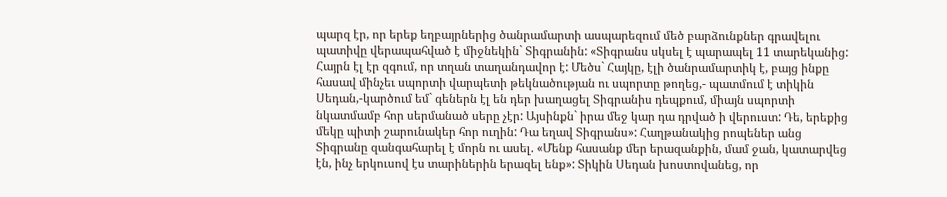պարզ էր, որ երեք եղբայրներից ծանրամարտի ասպարեզում մեծ բարձունքներ գրավելու պատիվը վերապահված է միջնեկին` Տիգրանին: «Տիգրանս սկսել է պարապել 11 տարեկանից: Հայրն էլ էր զգում, որ տղան տաղանդավոր է: Մեծս` Հայկը, էլի ծանրամարտիկ է, բայց ինքը հասավ մինչեւ սպորտի վարպետի թեկնածության ու սպորտը թողեց,- պատմում է տիկին Սեդան,-կարծում եմ` գեներն էլ են դեր խաղացել Տիգրանիս դեպքում, միայն սպորտի նկատմամբ հոր սերմանած սերը չէր: Այսինքն` իրա մեջ կար դա դրված ի վերուստ: Դե, երեքից մեկը պիտի շարունակեր հոր ուղին: Դա եղավ Տիգրանս»: Հաղթանակից րոպեներ անց Տիգրանը զանգահարել է մորն ու ասել. «Մենք հասանք մեր երազանքին, մամ ջան, կատարվեց էն, ինչ երկուսով էս տարիներին երազել ենք»: Տիկին Սեդան խոստովանեց, որ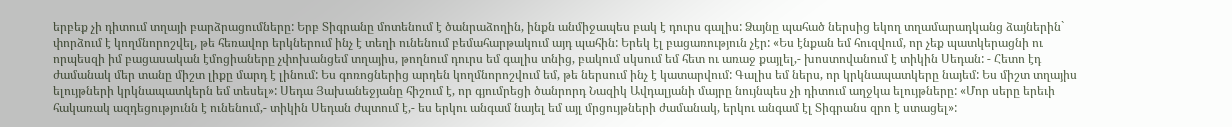երբեք չի դիտում տղայի բարձրացումները: Երբ Տիգրանը մոտենում է ծանրաձողին, ինքն անմիջապես բակ է դուրս գալիս: Ձայնը պահած ներսից եկող տղամարադկանց ձայներին` փորձում է կողմնորոշվել, թե հեռավոր երկներում ինչ է տեղի ունենում բեմահարթակում այդ պահին: Երեկ էլ բացառություն չէր: «Ես էնքան եմ հուզվում, որ չեք պատկերացնի ու որպեսզի իմ բացասական էմոցիաները չփոխանցեմ տղայիս, թողնում դուրս եմ գալիս տնից, բակում սկսում եմ հետ ու առաջ քայլել,- խոստովանում է տիկին Սեդան: - Հետո էդ ժամանակ մեր տանը միշտ լիքը մարդ է լինում: Ես գոռոցներից արդեն կողմնորոշվում եմ, թե ներսում ինչ է կատարվում: Գալիս եմ ներս, որ կրկնապատկերը նայեմ: Ես միշտ տղայիս ելույթների կրկնապատկերն եմ տեսել»: Սեդա Յախանեջյանը հիշում է, որ գյումրեցի ծանրորդ Նազիկ Ավդալյանի մայրը նույնպես չի դիտում աղջկա ելույթները: «Մոր սերը երեւի հակառակ ազդեցությունն է ունենում,- տիկին Սեդան ժպտում է,- ես երկու անգամ նայել եմ այլ մրցույթների ժամանակ, երկու անգամ էլ Տիգրանս զրո է ստացել»: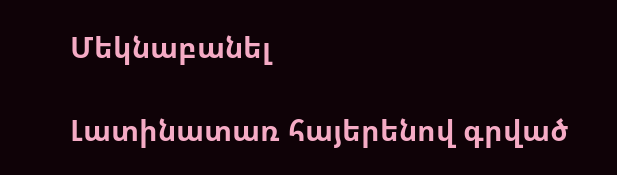Մեկնաբանել

Լատինատառ հայերենով գրված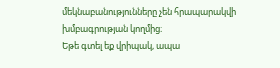մեկնաբանությունները չեն հրապարակվի խմբագրության կողմից։
Եթե գտել եք վրիպակ, ապա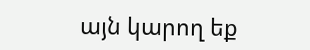այն կարող եք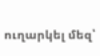ուղարկել մեզ՝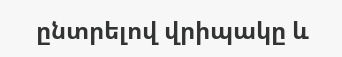ընտրելով վրիպակը և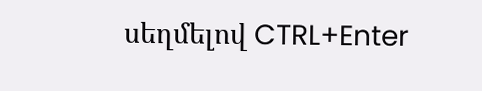սեղմելով CTRL+Enter